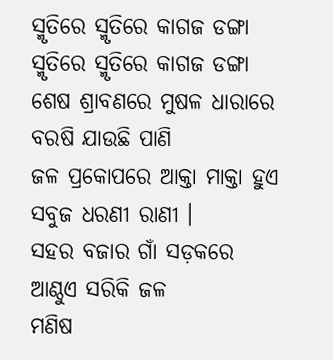ସ୍ମୃତିରେ ସ୍ମୃତିରେ କାଗଜ ଡଙ୍ଗା
ସ୍ମୃତିରେ ସ୍ମୃତିରେ କାଗଜ ଡଙ୍ଗା
ଶେଷ ଶ୍ରାବଣରେ ମୁଷଳ ଧାରାରେ
ବରଷି ଯାଉଛି ପାଣି
ଜଳ ପ୍ରକୋପରେ ଆକ୍ତା ମାକ୍ତା ହୁଏ
ସବୁଜ ଧରଣୀ ରାଣୀ ।
ସହର ବଜାର ଗାଁ ସଡ଼କରେ
ଆଣ୍ଠୁଏ ସରିକି ଜଳ
ମଣିଷ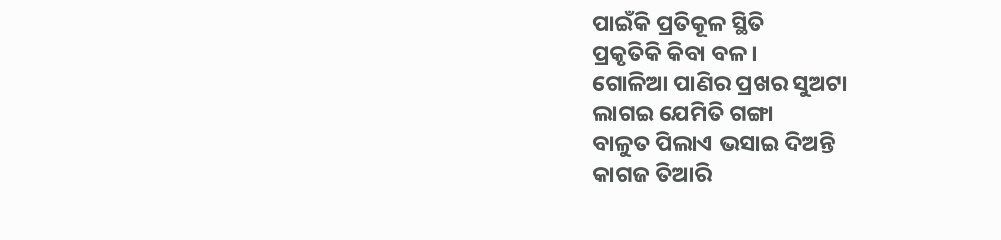ପାଇଁକି ପ୍ରତିକୂଳ ସ୍ଥିତି
ପ୍ରକୃତିକି କିବା ବଳ ।
ଗୋଳିଆ ପାଣିର ପ୍ରଖର ସୁଅଟା
ଲାଗଇ ଯେମିତି ଗଙ୍ଗା
ବାଳୁତ ପିଲାଏ ଭସାଇ ଦିଅନ୍ତି
କାଗଜ ତିଆରି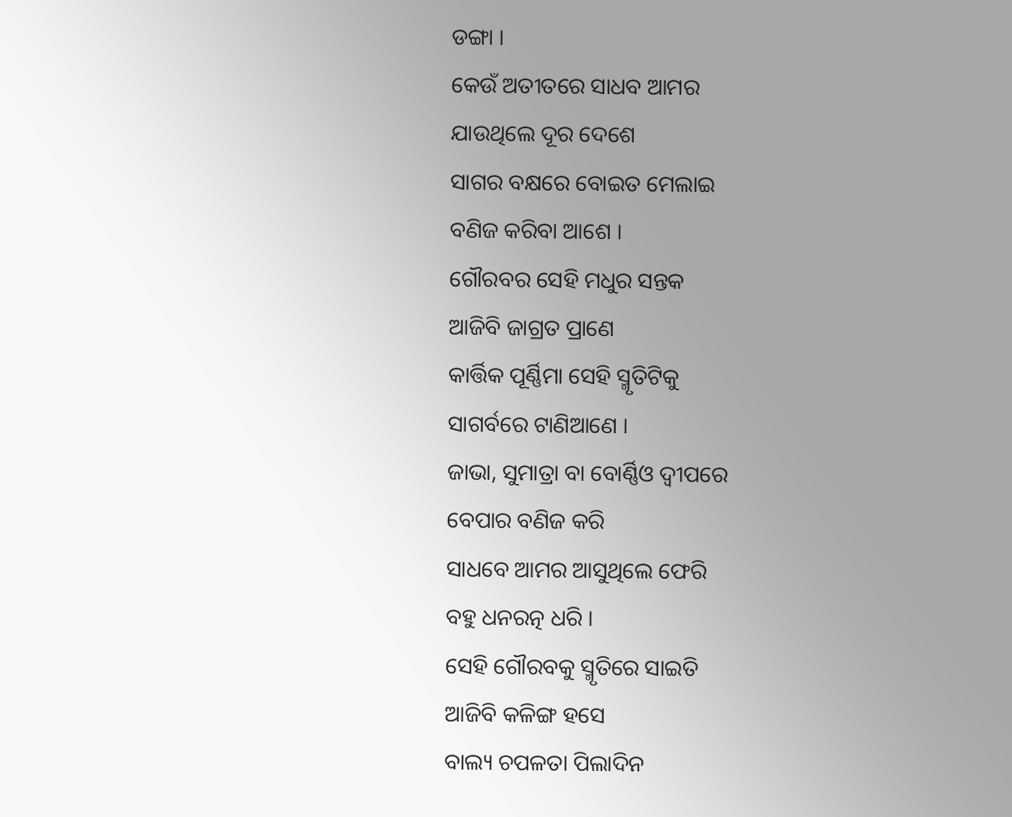ଡଙ୍ଗା ।
କେଉଁ ଅତୀତରେ ସାଧବ ଆମର
ଯାଉଥିଲେ ଦୂର ଦେଶେ
ସାଗର ବକ୍ଷରେ ବୋଇତ ମେଲାଇ
ବଣିଜ କରିବା ଆଶେ ।
ଗୌରବର ସେହି ମଧୁର ସନ୍ତକ
ଆଜିବି ଜାଗ୍ରତ ପ୍ରାଣେ
କାର୍ତ୍ତିକ ପୂର୍ଣ୍ଣିମା ସେହି ସ୍ମୃତିଟିକୁ
ସାଗର୍ବରେ ଟାଣିଆଣେ ।
ଜାଭା, ସୁମାତ୍ରା ବା ବୋର୍ଣ୍ଣିଓ ଦ୍ବୀପରେ
ବେପାର ବଣିଜ କରି
ସାଧବେ ଆମର ଆସୁଥିଲେ ଫେରି
ବହୁ ଧନରତ୍ନ ଧରି ।
ସେହି ଗୌରବକୁ ସ୍ମୃତିରେ ସାଇତି
ଆଜିବି କଳିଙ୍ଗ ହସେ
ବାଲ୍ୟ ଚପଳତା ପିଲାଦିନ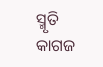ସ୍ମୃତି
କାଗଜ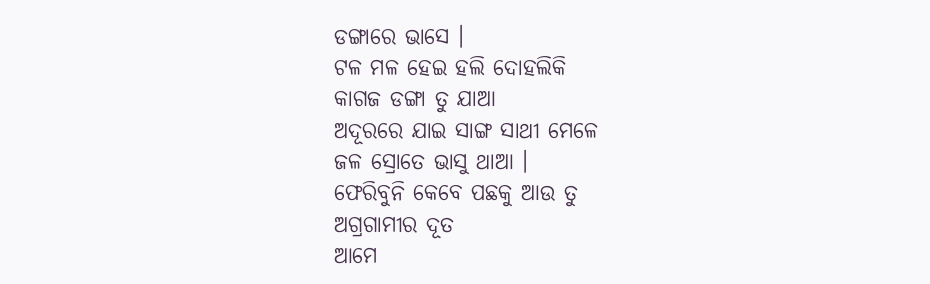ଡଙ୍ଗାରେ ଭାସେ ।
ଟଳ ମଳ ହେଇ ହଲି ଦୋହଲିକି
କାଗଜ ଡଙ୍ଗା ତୁ ଯାଆ
ଅଦୂରରେ ଯାଇ ସାଙ୍ଗ ସାଥୀ ମେଳେ
ଜଳ ସ୍ରୋତେ ଭାସୁ ଥାଆ ।
ଫେରିବୁନି କେବେ ପଛକୁ ଆଉ ତୁ
ଅଗ୍ରଗାମୀର ଦୂତ
ଆମେ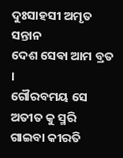ଦୁଃସାହସୀ ଅମୃତ ସନ୍ତାନ
ଦେଶ ସେଵା ଆମ ବ୍ରତ ।
ଗୌରବମୟ ସେ ଅତୀତ କୁ ସ୍ମରି
ଗାଇବା କୀରତି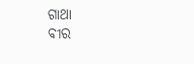ଗାଥା
ବୀର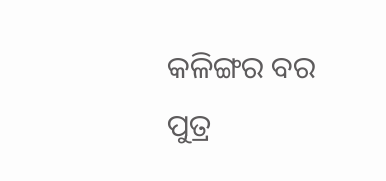କଳିଙ୍ଗର ବର ପୁତ୍ର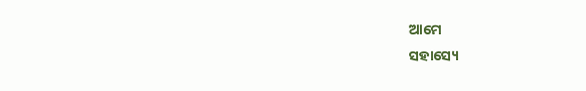ଆମେ
ସହାସ୍ୟେ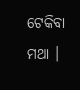ଟେକିବା ମଥା ।